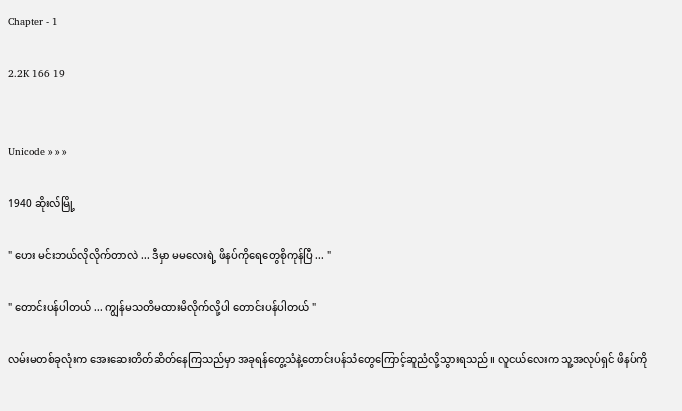Chapter - 1

2.2K 166 19


Unicode » » »

1940 ဆိုးလ်မြို့

" ဟေး မင်းဘယ်လိုလိုက်တာလဲ ... ဒီမှာ မမလေးရဲ့ ဖိနပ်ကိုရေတွေစိုကုန်ပြီ ... "

" တောင်းပန်ပါတယ် ... ကျွန်မသတိမထားမိလိုက်လို့ပါ တောင်းပန်ပါတယ် "

လမ်းမတစ်ခုလုံးက အေးဆေးတိတ်ဆိတ်နေကြသည်မှာ အခုရန်တွေ့သံနဲ့တောင်းပန်သံတွေကြောင့်ဆူညံလို့သွားရသည်။ လူငယ်လေးက သူ့အလုပ်ရှင် ဖိနပ်ကို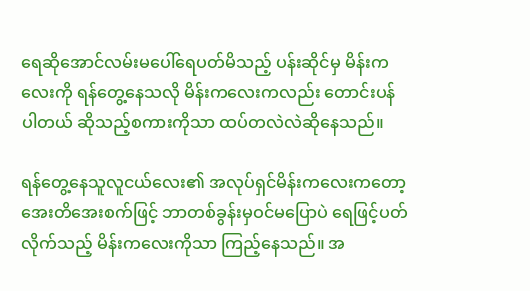ရေဆိုအောင်လမ်းမ‌ပေါ်ရေပတ်မိသည့် ပန်းဆိုင်မှ မိန်းကလေးကို ရန်တွေ့နေသလို မိန်းကလေးက‌လည်း တောင်းပန်ပါတယ် ဆိုသည့်စကားကိုသာ ထပ်တလဲလဲဆိုနေသည်။

ရန်တွေ့နေသူလူငယ်လေး၏ အလုပ်ရှင်မိန်းကလေးကတော့ အေးတိအေးစက်ဖြင့် ဘာတစ်ခွန်းမှဝင်မပြောပဲ ရေဖြင့်ပတ်လိုက်သည့် မိန်းကလေးကိုသာ ကြည့်နေသည်။ အ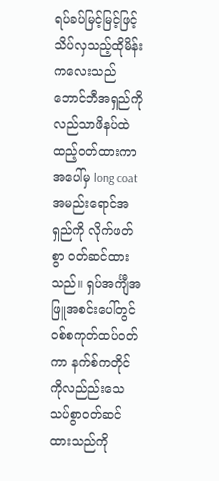ရပ်ခပ်မြင့်မြင့်ဖြင့် သိပ်လှသည့်ထိုမိန်းကလေးသည် ဘောင်ဘီအရှည်ကို လည်သာဖိနပ်ထဲထည့်ဝတ်ထားကာ အပေါ်မှ long coat အမည်းရောင်အရှည်ကို လိုက်ဖတ်စွာ ဝတ်ဆင်ထားသည်။ ရှပ်အင်္ကျီအဖြူအစင်း‌ပေါ်တွင် ဝစ်စကုတ်ထပ်ဝတ်ကာ နက်စ်ကတိုင်ကိုလည်ည်းသေသပ်စွာဝတ်ဆင်ထားသည်ကို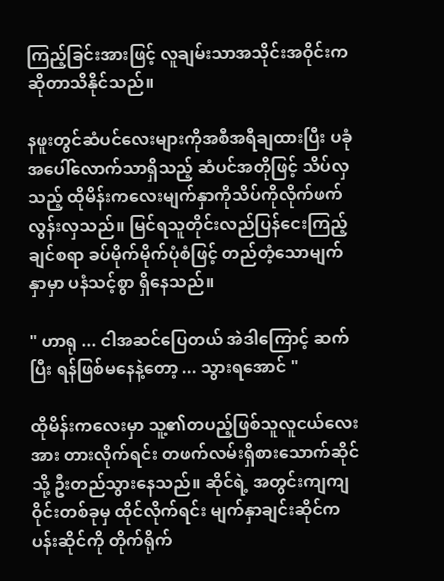ကြည့်ခြင်းအားဖြင့် လူချမ်းသာအသိုင်းအဝိုင်းကဆိုတာသိနိုင်သည်။

နဖူးတွင်ဆံပင်လေးများကိုအစီအရီချထားပြီး ပခုံအပေါ်လောက်သာရှိသည့် ဆံပင်အတိုဖြင့် သိပ်လှသည့် ထိုမိန်းကလေးမျက်နှာကိုသိပ်ကိုလိုက်ဖက်လွန်းလှသည်။ မြင်ရသူတိုင်းလည်ပြန်ငေးကြည့်ချင်စရာ ခပ်မိုက်မိုက်ပုံစံဖြင့် တည်တံ့သောမျက်နှာမှာ ပနံသင့်စွာ ရှိနေသည်။

" ဟာရု ... ငါအဆင်ပြေတယ် အဲဒါကြောင့် ဆက်ပြီး ရန်ဖြစ်မနေနဲ့တော့ ... သွားရအောင် "

ထိုမိန်းကလေးမှာ သူ့၏တပည့်ဖြစ်သူလူငယ်လေးအား တားလိုက်ရင်း တဖက်လမ်းရှိစားသောက်ဆိုင်သို့ ဦးတည်သွားနေသည်။ ဆိုင်ရဲ့ အတွင်းကျကျ ဝိုင်းတစ်ခုမှ ထိုင်လိုက်ရင်း မျက်နှာချင်းဆိုင်က ပန်းဆိုင်ကို တိုက်ရိုက်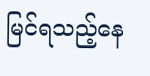မြင်ရသည့်နေ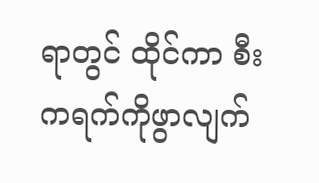ရာတွင် ထိုင်ကာ ‌စီးကရက်ကိုဖွာလျက်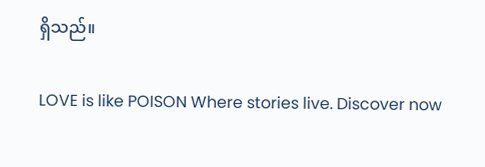ရှိသည်။

LOVE is like POISON Where stories live. Discover now